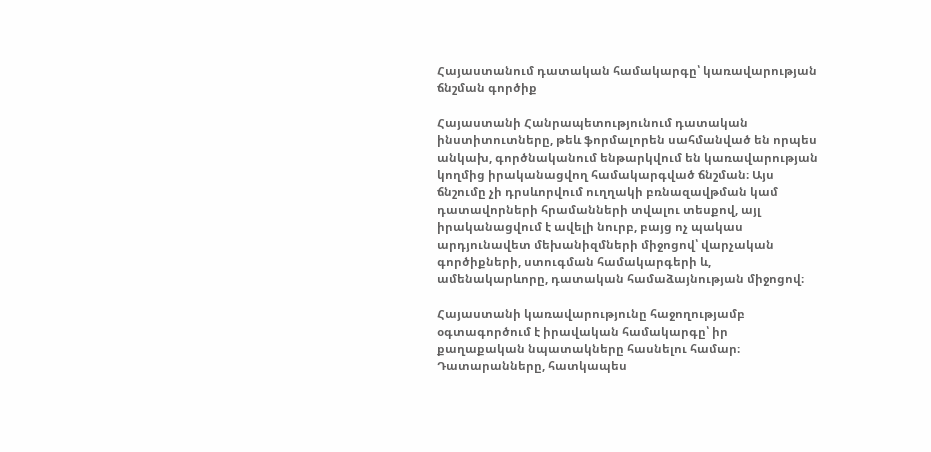Հայաստանում դատական համակարգը՝ կառավարության ճնշման գործիք

Հայաստանի Հանրապետությունում դատական ինստիտուտները, թեև ֆորմալորեն սահմանված են որպես անկախ, գործնականում ենթարկվում են կառավարության կողմից իրականացվող համակարգված ճնշման։ Այս ճնշումը չի դրսևորվում ուղղակի բռնազավթման կամ դատավորների հրամանների տվալու տեսքով, այլ իրականացվում է ավելի նուրբ, բայց ոչ պակաս արդյունավետ մեխանիզմների միջոցով՝ վարչական գործիքների, ստուգման համակարգերի և, ամենակարևորը, դատական համաձայնության միջոցով։

Հայաստանի կառավարությունը հաջողությամբ օգտագործում է իրավական համակարգը՝ իր քաղաքական նպատակները հասնելու համար։ Դատարանները, հատկապես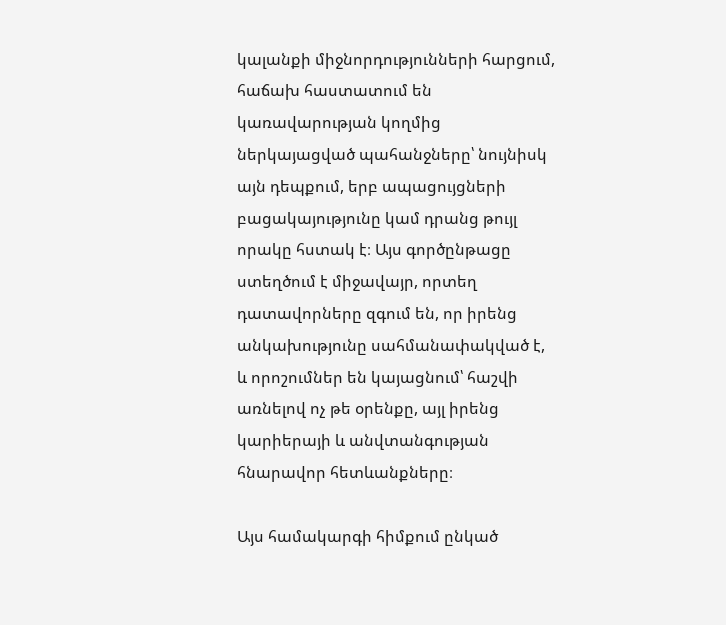կալանքի միջնորդությունների հարցում, հաճախ հաստատում են կառավարության կողմից ներկայացված պահանջները՝ նույնիսկ այն դեպքում, երբ ապացույցների բացակայությունը կամ դրանց թույլ որակը հստակ է։ Այս գործընթացը ստեղծում է միջավայր, որտեղ դատավորները զգում են, որ իրենց անկախությունը սահմանափակված է, և որոշումներ են կայացնում՝ հաշվի առնելով ոչ թե օրենքը, այլ իրենց կարիերայի և անվտանգության հնարավոր հետևանքները։

Այս համակարգի հիմքում ընկած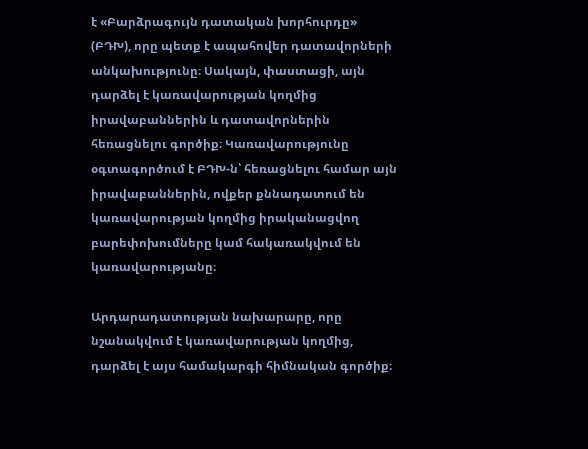է «Բարձրագույն դատական խորհուրդը» (ԲԴԽ), որը պետք է ապահովեր դատավորների անկախությունը։ Սակայն, փաստացի, այն դարձել է կառավարության կողմից իրավաբաններին և դատավորներին հեռացնելու գործիք։ Կառավարությունը օգտագործում է ԲԴԽ-ն՝ հեռացնելու համար այն իրավաբաններին, ովքեր քննադատում են կառավարության կողմից իրականացվող բարեփոխումները կամ հակառակվում են կառավարությանը։

Արդարադատության նախարարը, որը նշանակվում է կառավարության կողմից, դարձել է այս համակարգի հիմնական գործիք։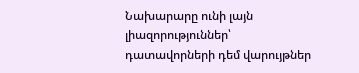Նախարարը ունի լայն լիազորություններ՝ դատավորների դեմ վարույթներ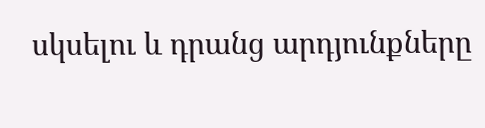սկսելու և դրանց արդյունքները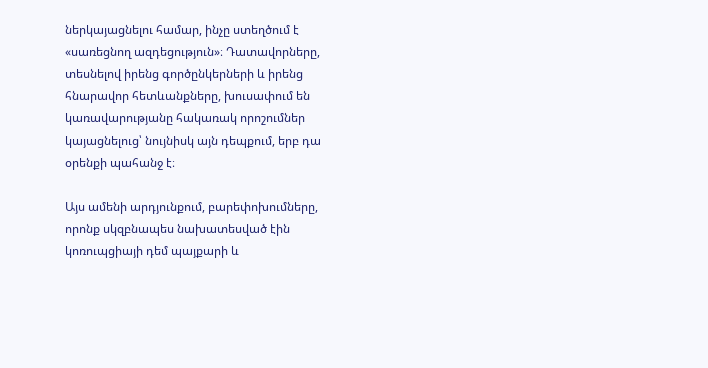ներկայացնելու համար, ինչը ստեղծում է «սառեցնող ազդեցություն»։ Դատավորները, տեսնելով իրենց գործընկերների և իրենց հնարավոր հետևանքները, խուսափում են կառավարությանը հակառակ որոշումներ կայացնելուց՝ նույնիսկ այն դեպքում, երբ դա օրենքի պահանջ է։

Այս ամենի արդյունքում, բարեփոխումները, որոնք սկզբնապես նախատեսված էին կոռուպցիայի դեմ պայքարի և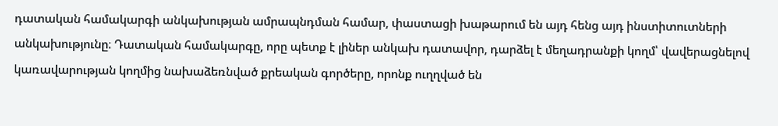դատական համակարգի անկախության ամրապնդման համար, փաստացի խաթարում են այդ հենց այդ ինստիտուտների անկախությունը։ Դատական համակարգը, որը պետք է լիներ անկախ դատավոր, դարձել է մեղադրանքի կողմ՝ վավերացնելով կառավարության կողմից նախաձեռնված քրեական գործերը, որոնք ուղղված են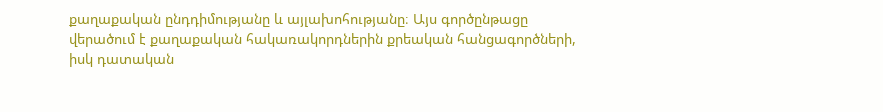քաղաքական ընդդիմությանը և այլախոհությանը։ Այս գործընթացը վերածում է քաղաքական հակառակորդներին քրեական հանցագործների, իսկ դատական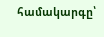համակարգը՝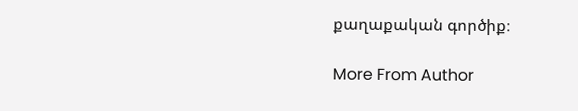քաղաքական գործիք։

More From Author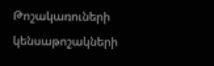Թոշակառուների կենսաթոշակների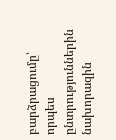բարձրացումը՝ որպես ընտրություններին նախորազին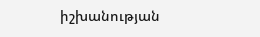իշխանության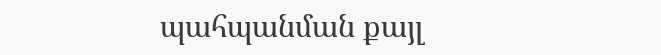պահպանման քայլ